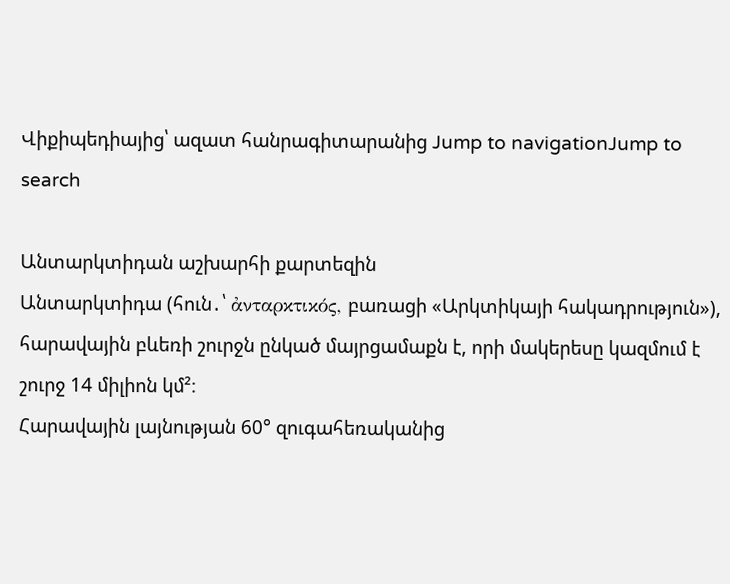Վիքիպեդիայից՝ ազատ հանրագիտարանից Jump to navigationJump to search

Անտարկտիդան աշխարհի քարտեզին
Անտարկտիդա (հուն․՝ ἀνταρκτικός, բառացի «Արկտիկայի հակադրություն»), հարավային բևեռի շուրջն ընկած մայրցամաքն է, որի մակերեսը կազմում է շուրջ 14 միլիոն կմ²։
Հարավային լայնության 60° զուգահեռականից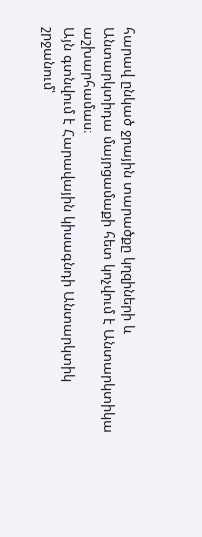հարավ ընկած ջրային տարածքը կղզիների և Անտարկտիդա մայրցամաքի հետ կոչվում է Անտարկտիկա աշխարհամաս։
Այն գտնվում է Հարավային կիսագնդի Անտարկտիկ շրջանում՝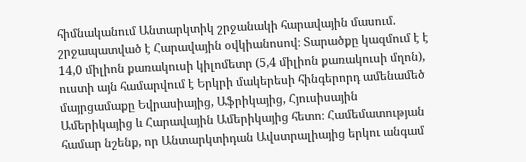հիմնականում Անտարկտիկ շրջանակի հարավային մասում. շրջապատված է Հարավային օվկիանոսով։ Տարածքը կազմում է է 14,0 միլիոն քառակուսի կիլոմետր (5,4 միլիոն քառակուսի մղոն), ուստի այն համարվում է Երկրի մակերեսի հինգերորդ ամենամեծ մայրցամաքը Եվրասիայից, Աֆրիկայից, Հյուսիսային Ամերիկայից և Հարավային Ամերիկայից հետո։ Համեմատության համար նշենք, որ Անտարկտիդան Ավստրալիայից երկու անգամ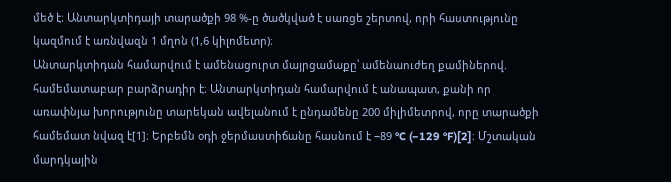մեծ է։ Անտարկտիդայի տարածքի 98 %-ը ծածկված է սառցե շերտով, որի հաստությունը կազմում է առնվազն 1 մղոն (1,6 կիլոմետր)։
Անտարկտիդան համարվում է ամենացուրտ մայրցամաքը՝ ամենաուժեղ քամիներով. համեմատաբար բարձրադիր է։ Անտարկտիդան համարվում է անապատ, քանի որ առափնյա խորությունը տարեկան ավելանում է ընդամենը 200 միլիմետրով, որը տարածքի համեմատ նվազ է[1]։ Երբեմն օդի ջերմաստիճանը հասնում է −89 °C (−129 °F)[2]։ Մշտական մարդկային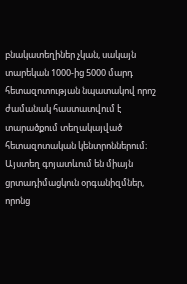բնակատեղիներ չկան, սակայն տարեկան 1000-ից 5000 մարդ հետազոտության նպատակով որոշ ժամանակ հաստատվում է տարածքում տեղակայված հետազոտական կենտրոններում։ Այստեղ գոյատևում են միայն ցրտադիմացկուն օրգանիզմներ, որոնց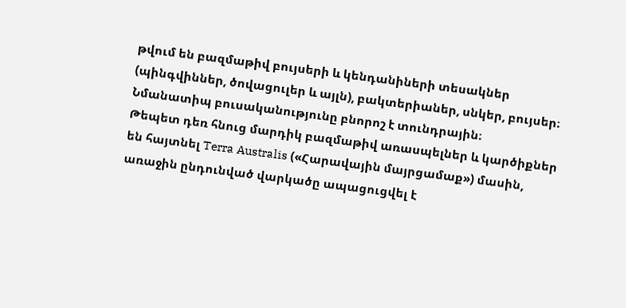թվում են բազմաթիվ բույսերի և կենդանիների տեսակներ (պինգվիններ, ծովացուլեր և այլն), բակտերիաներ, սնկեր, բույսեր։ Նմանատիպ բուսականությունը բնորոշ է տունդրային։
Թեպետ դեռ հնուց մարդիկ բազմաթիվ առասպելներ և կարծիքներ են հայտնել Terra Australis («Հարավային մայրցամաք») մասին, առաջին ընդունված վարկածը ապացուցվել է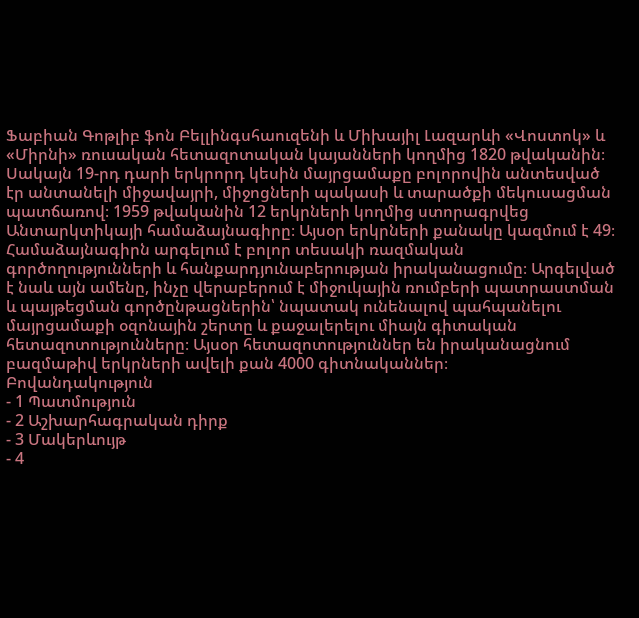Ֆաբիան Գոթլիբ ֆոն Բելլինգսհաուզենի և Միխայիլ Լազարևի «Վոստոկ» և «Միրնի» ռուսական հետազոտական կայանների կողմից 1820 թվականին։ Սակայն 19-րդ դարի երկրորդ կեսին մայրցամաքը բոլորովին անտեսված էր անտանելի միջավայրի, միջոցների պակասի և տարածքի մեկուսացման պատճառով։ 1959 թվականին 12 երկրների կողմից ստորագրվեց Անտարկտիկայի համաձայնագիրը։ Այսօր երկրների քանակը կազմում է 49։ Համաձայնագիրն արգելում է բոլոր տեսակի ռազմական գործողությունների և հանքարդյունաբերության իրականացումը։ Արգելված է նաև այն ամենը, ինչը վերաբերում է միջուկային ռումբերի պատրաստման և պայթեցման գործընթացներին՝ նպատակ ունենալով պահպանելու մայրցամաքի օզոնային շերտը և քաջալերելու միայն գիտական հետազոտությունները։ Այսօր հետազոտություններ են իրականացնում բազմաթիվ երկրների ավելի քան 4000 գիտնականներ։
Բովանդակություն
- 1 Պատմություն
- 2 Աշխարհագրական դիրք
- 3 Մակերևույթ
- 4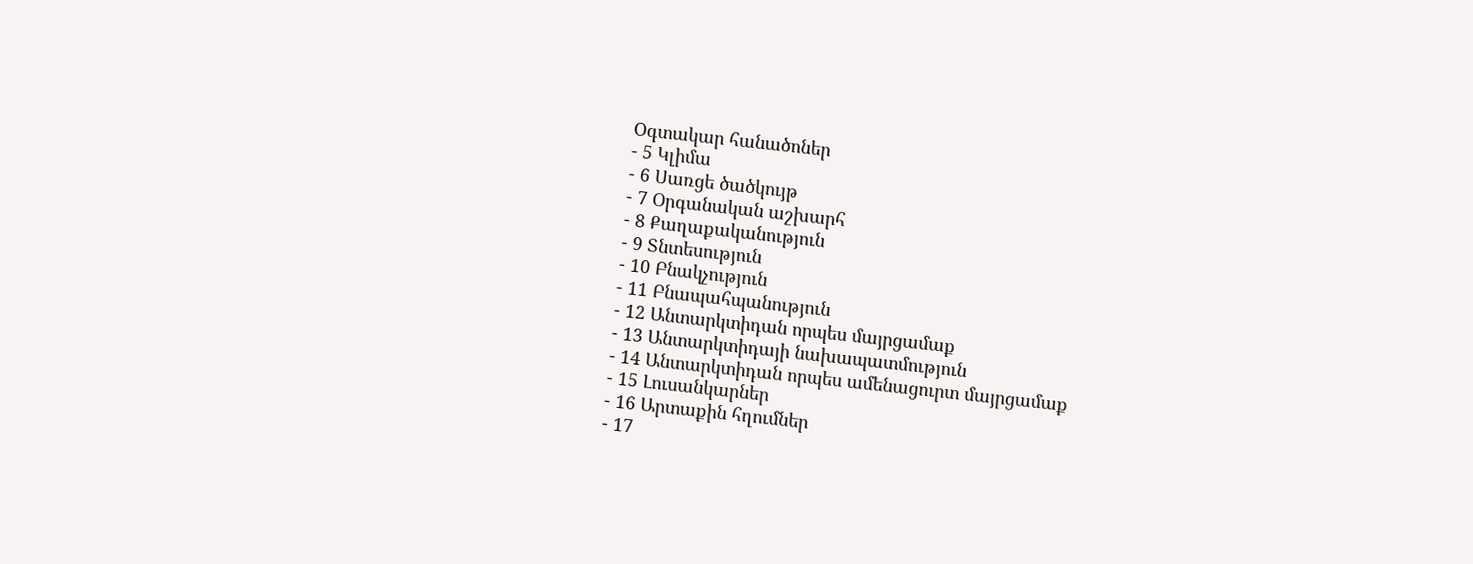Oգտակար հանածոներ
- 5 Կլիմա
- 6 Սառցե ծածկույթ
- 7 Օրգանական աշխարհ
- 8 Քաղաքականություն
- 9 Տնտեսություն
- 10 Բնակչություն
- 11 Բնապահպանություն
- 12 Անտարկտիդան որպես մայրցամաք
- 13 Անտարկտիդայի նախապատմություն
- 14 Անտարկտիդան որպես ամենացուրտ մայրցամաք
- 15 Լուսանկարներ
- 16 Արտաքին հղումներ
- 17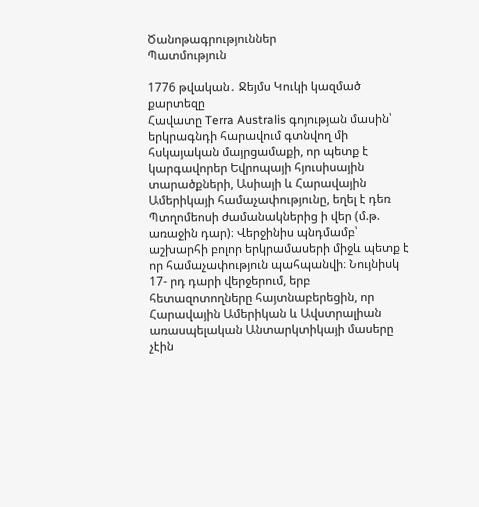Ծանոթագրություններ
Պատմություն

1776 թվական․ Ջեյմս Կուկի կազմած քարտեզը
Հավատը Terra Australis գոյության մասին՝ երկրագնդի հարավում գտնվող մի հսկայական մայրցամաքի, որ պետք է կարգավորեր Եվրոպայի հյուսիսային տարածքների, Ասիայի և Հարավային Ամերիկայի համաչափությունը, եղել է դեռ Պտղոմեոսի ժամանակներից ի վեր (մ.թ. առաջին դար)։ Վերջինիս պնդմամբ՝ աշխարհի բոլոր երկրամասերի միջև պետք է որ համաչափություն պահպանվի։ Նույնիսկ 17- րդ դարի վերջերում, երբ հետազոտողները հայտնաբերեցին, որ Հարավային Ամերիկան և Ավստրալիան առասպելական Անտարկտիկայի մասերը չէին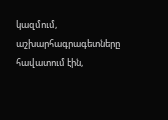կազմում, աշխարհագրագետները հավատում էին,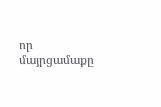որ մայրցամաքը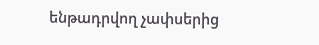ենթադրվող չափսերից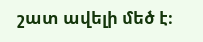շատ ավելի մեծ է։